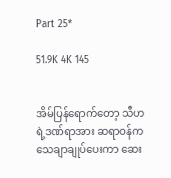Part 25*

51.9K 4K 145


အိမ်ပြန်ရောက်တော့ သီဟရဲ့ဒဏ်ရာအား ဆရာဝန်က သေချာချုပ်ပေးကာ ဆေး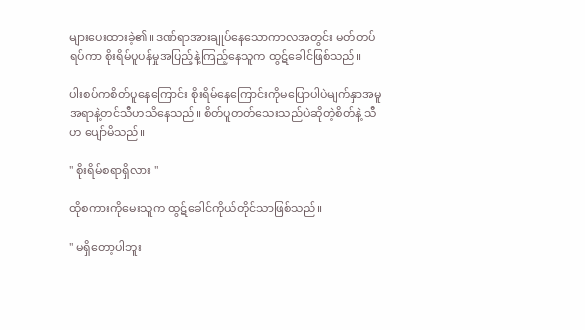များပေးထားခဲ့၏။ ဒဏ်ရာအားချုပ်နေသောကာလအတွင်း မတ်တပ်ရပ်ကာ စိုးရိမ်ပူပန်မှုအပြည့်နဲ့ကြည့်နေသူက ထွဋ်ခေါင်ဖြစ်သည်။

ပါးစပ်ကစိတ်ပူနေကြောင်း စိုးရိမ်နေကြောင်းကိုမပြောပါပဲမျက်နှာအမူအရာနဲ့တင်သီဟသိနေသည်။ စိတ်ပူတတ်သေးသည်ပဲဆိုတဲ့စိတ်နဲ့ သီဟ ပျော်မိသည်။

" စိုးရိမ်စရာရှိလား "

ထိုစကားကိုမေးသူက ထွဋ်ခေါင်ကိုယ်တိုင်သာဖြစ်သည်။

" မရှိတော့ပါဘူး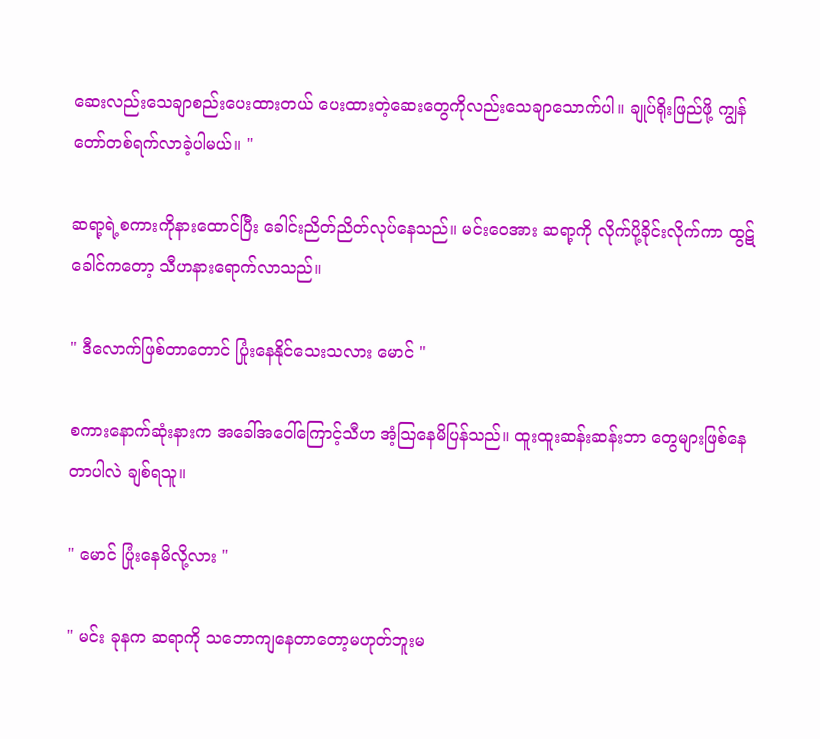ဆေးလည်းသေချာစည်းပေးထားတယ် ပေးထားတဲ့ဆေးတွေကိုလည်းသေချာသောက်ပါ။ ချုပ်ရိုးဖြည်ဖို့ ကျွန်တော်တစ်ရက်လာခဲ့ပါမယ်။ "

ဆရာ့ရဲ့စကားကိုနားထောင်ပြီး ခေါင်းညိတ်ညိတ်လုပ်နေသည်။ မင်းဝေအား ဆရာ့ကို လိုက်ပို့ခိုင်းလိုက်ကာ ထွဋ်ခေါင်ကတော့ သီဟနားရောက်လာသည်။

" ဒီလောက်ဖြစ်တာတောင် ပြုံးနေနိုင်သေးသလား မောင် "

စကားနောက်ဆုံးနားက အခေါ်အဝေါ်ကြောင့်သီဟ အံ့သြနေမိပြန်သည်။ ထူးထူးဆန်းဆန်းဘာ တွေများဖြစ်နေတာပါလဲ ချစ်ရသူ။

" မောင် ပြုံးနေမိလို့လား "

" မင်း ခုနက ဆရာကို သဘောကျနေတာတော့မဟုတ်ဘူးမ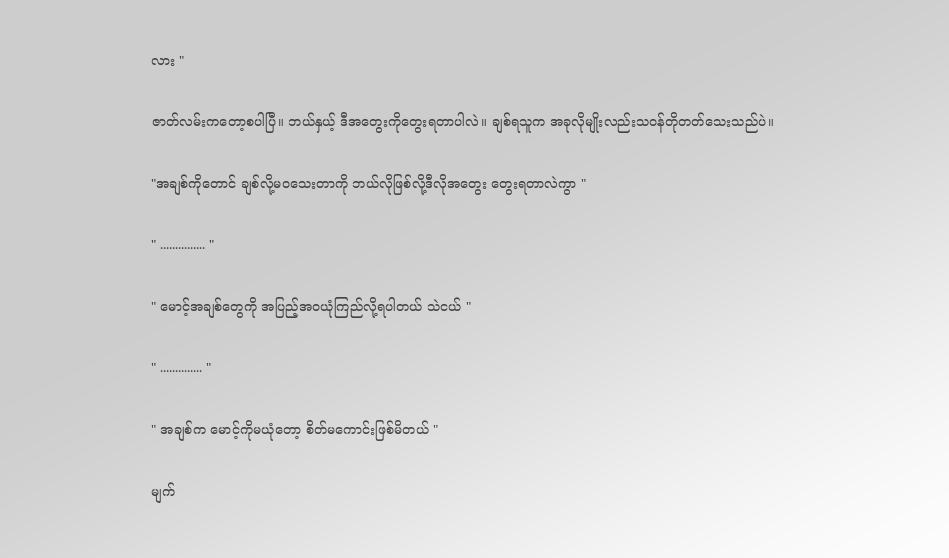လား "

ဇာတ်လမ်းကတော့စပါပြီ။ ဘယ်နှယ့် ဒီအတွေးကိုတွေးရတာပါလဲ။ ချစ်ရသူက အခုလိုမျိုးလည်းသဝန်တိုတတ်သေးသည်ပဲ။

"အချစ်ကိုတောင် ချစ်လို့မဝသေးတာကို ဘယ်လိုဖြစ်လို့ဒီလိုအတွေး တွေးရတာလဲကွာ "

" ............... "

" မောင့်အချစ်တွေကို အပြည့်အဝယုံကြည်လို့ရပါတယ် သဲငယ် "

" .............. "

" အချစ်က မောင့်ကိုမယုံတော့ စိတ်မကောင်းဖြစ်မိတယ် "

မျက်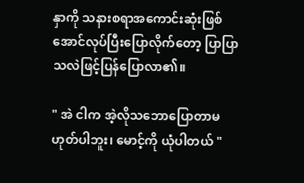နှာကို သနားစရာအကောင်းဆုံးဖြစ်အောင်လုပ်ပြီးပြောလိုက်တော့ ပြာပြာသလဲဖြင့်ပြန်ပြောလာ၏။

" အဲ ငါက အဲ့လိုသဘောပြောတာမဟုတ်ပါဘူး၊ မောင့်ကို ယုံပါတယ် "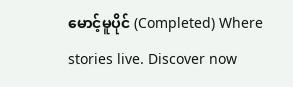မောင့်မူပိုင် (Completed) Where stories live. Discover now